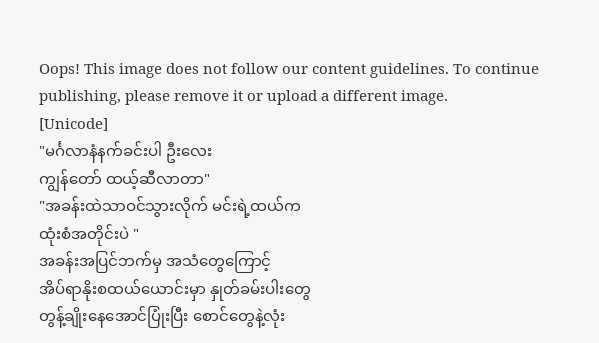Oops! This image does not follow our content guidelines. To continue publishing, please remove it or upload a different image.
[Unicode]
"မင်္ဂလာနံနက်ခင်းပါ ဦးလေး
ကျွန်တော် ထယ့်ဆီလာတာ"
"အခန်းထဲသာဝင်သွားလိုက် မင်းရဲ့ထယ်က
ထုံးစံအတိုင်းပဲ "
အခန်းအပြင်ဘက်မှ အသံတွေကြောင့်
အိပ်ရာနိုးစထယ်ယောင်းမှာ နှုတ်ခမ်းပါးတွေ
တွန့်ချိုးနေအောင်ပြုံးပြီး စောင်တွေနဲ့လုံး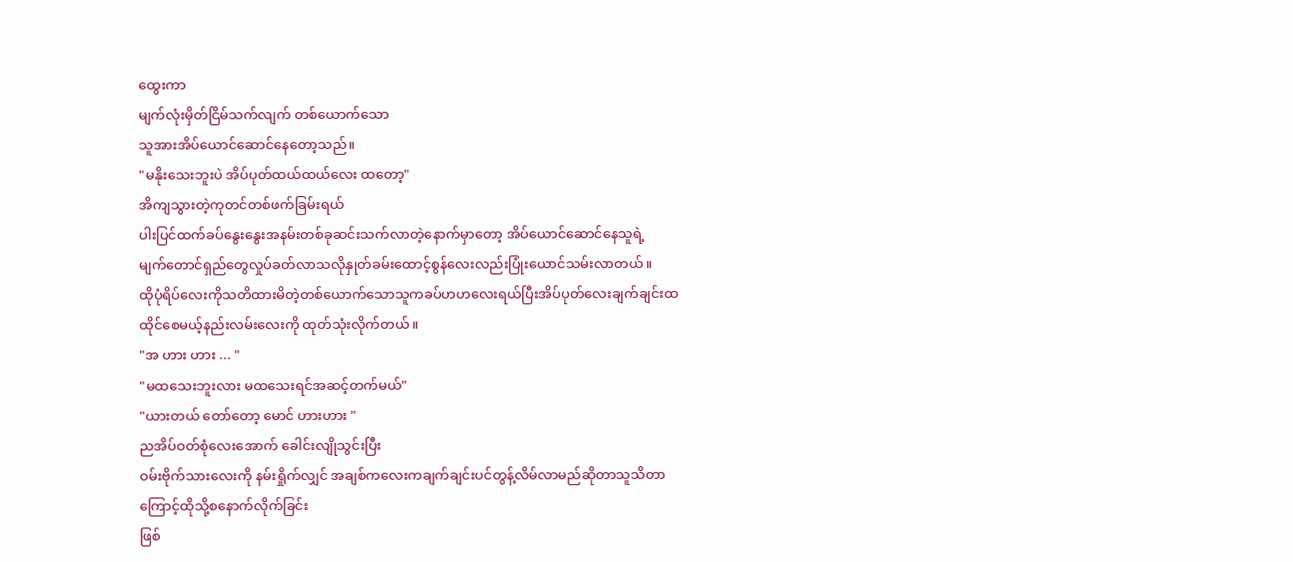ထွေးကာ
မျက်လုံးမှိတ်ငြိမ်သက်လျက် တစ်ယောက်သော
သူအားအိပ်ယောင်ဆောင်နေတော့သည်။
"မနိုးသေးဘူးပဲ အိပ်ပုတ်ထယ်ထယ်လေး ထတော့"
အိကျသွားတဲ့ကုတင်တစ်ဖက်ခြမ်းရယ်
ပါးပြင်ထက်ခပ်နွေးနွေးအနမ်းတစ်ခုဆင်းသက်လာတဲ့နောက်မှာတော့ အိပ်ယောင်ဆောင်နေသူရဲ့
မျက်တောင်ရှည်တွေလှုပ်ခတ်လာသလိုနှုတ်ခမ်းထောင့်စွန်လေးလည်းပြုံးယောင်သမ်းလာတယ်။
ထိုပုံရိပ်လေးကိုသတိထားမိတဲ့တစ်ယောက်သောသူကခပ်ဟဟလေးရယ်ပြီးအိပ်ပုတ်လေးချက်ချင်းထထိုင်စေမယ့်နည်းလမ်းလေးကို ထုတ်သုံးလိုက်တယ်။
"အ ဟား ဟား ... "
"မထသေးဘူးလား မထသေးရင်အဆင့်တက်မယ်"
"ယားတယ် တော်တော့ မောင် ဟားဟား "
ညအိပ်ဝတ်စုံလေးအောက် ခေါင်းလျိုသွင်းပြီး
ဝမ်းဗိုက်သားလေးကို နမ်းရှိုက်လျှင် အချစ်ကလေးကချက်ချင်းပင်တွန့်လိမ်လာမည်ဆိုတာသူသိတာကြောင့်ထိုသို့စနောက်လိုက်ခြင်း
ဖြစ်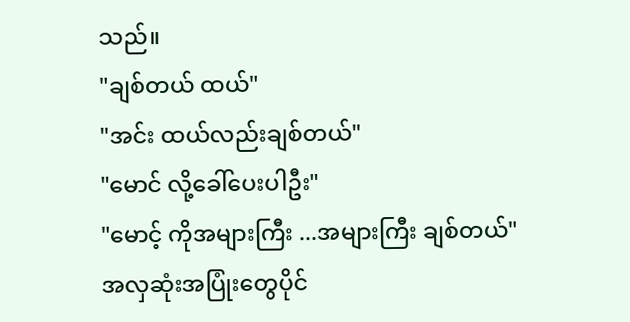သည်။
"ချစ်တယ် ထယ်"
"အင်း ထယ်လည်းချစ်တယ်"
"မောင် လို့ခေါ်ပေးပါဦး"
"မောင့် ကိုအများကြီး ...အများကြီး ချစ်တယ်"
အလှဆုံးအပြုံးတွေပိုင်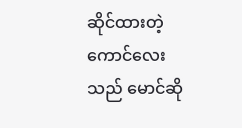ဆိုင်ထားတဲ့ ကောင်လေး
သည် မောင်ဆို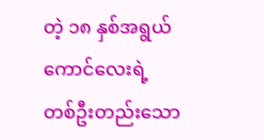တဲ့ ၁၈ နှစ်အရွယ်ကောင်လေးရဲ့
တစ်ဦးတည်းသော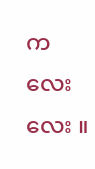ကလေးလေး ။